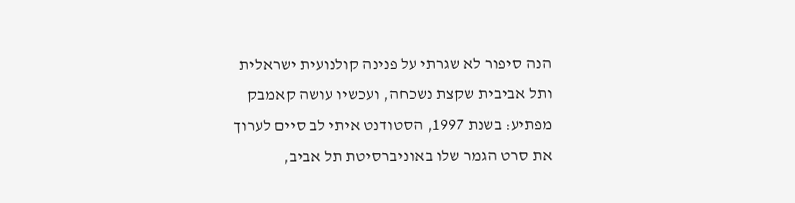הנה סיפור לא שגרתי על פנינה קולנועית ישראלית ותל אביבית שקצת נשכחה, ועכשיו עושה קאמבק מפתיע: בשנת 1997, הסטודנט איתי לב סיים לערוך את סרט הגמר שלו באוניברסיטת תל אביב,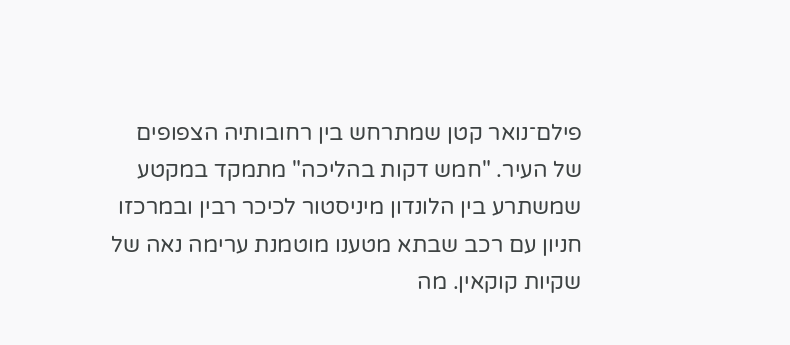פילם־נואר קטן שמתרחש בין רחובותיה הצפופים של העיר. "חמש דקות בהליכה" מתמקד במקטע שמשתרע בין הלונדון מיניסטור לכיכר רבין ובמרכזו חניון עם רכב שבתא מטענו מוטמנת ערימה נאה של שקיות קוקאין. מה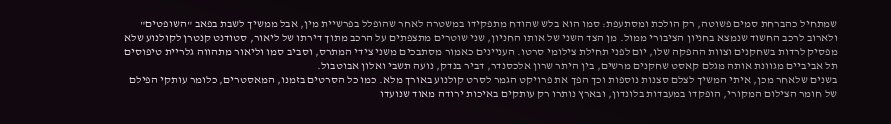שמתחיל כהברחת סמים פשוטה, רק הולכת ומסתעפת: סמו הוא בלש שהודח מתפקידו במשטרה לאחר שהופלל בפרשיית מין, אבל ממשיך לשבת בפאב "השופטים" ולארוב לרכב החשוד שנמצא בחניון הציבורי ממול. מן הצד השני של אותו החניון, שני שוטרים מתצפתים על הרכב מתוך דירתו של ליאור, סטודנט קנטרן לקולנוע שלא מפסיק לרדות בשחקנים וצוות ההפקה שלו, יום לפני תחילת צילומי סרטו. העניינים כאמור מסתבכים משני צידי המתרס, וסביב סמו וליאור מתהווה גלריית טיפוסים תל אביביים מגוונת אותה מגלם קאסט שחקנים מרשים, בין היתר שרון אלכסנדר, דביר בנדק, נועה תשבי ואלון אבוטבול.
בשנים שלאחר מכן, איתי המשיך לצלם סצנות נוספות וכך הפך את פרויקט הגמר לסרט קולנוע באורך מלא. כמו כל הסרטים בזמנו, המאסטרים, כלומר עותקי הפילם של חומר הצילום המקורי, הופקדו במעבדות בלונדון, ובארץ נותרו רק עותקים באיכות ירודה מאוד שנועדו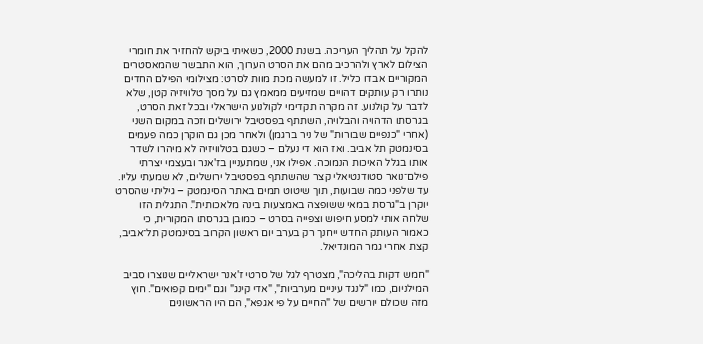להקל על תהליך העריכה. בשנת 2000, כשאיתי ביקש להחזיר את חומרי הצילום לארץ ולהרכיב מהם את הסרט הערוך, הוא התבשר שהמאסטרים המקוריים אבדו כליל. זו למעשה מכת מוות לסרט: מצילומי הפילם החדים נותרו רק עותקים דהויים שמזיעים ממאמץ גם על מסך טלוויזיה קטן, שלא לדבר על קולנוע. זה מקרה תקדימי לקולנוע הישראלי ובכל זאת הסרט, בגרסתו הדהויה והבלויה, השתתף בפסטיבל ירושלים וזכה במקום השני (אחרי "כנפיים שבורות" של ניר ברגמן) ולאחר מכן גם הוקרן כמה פעמים בסינמטק תל אביב. ואז הוא די נעלם – כשגם בטלוויזיה לא מיהרו לשדר אותו בגלל האיכות הנמוכה. אפילו אני, שמתעניין בז'אנר ובעצמי יצרתי פילם־נואר סטודנטיאלי קצר שהשתתף בפסטיבל ירושלים, לא שמעתי עליו. עד שלפני כמה שבועות, תוך שיטוט תמים באתר הסינמטק – גיליתי שהסרט יוקרן ב"גרסת במאי ששופצה באמצעות בינה מלאכותית". התגלית הזו שלחה אותי למסע חיפוש וצפייה בסרט – כמובן בגרסתו המקורית, כי כאמור העותק החדש ייחנך רק בערב יום ראשון הקרוב בסינמטק תל־אביב, קצת אחרי גמר המונדיאל.

"חמש דקות בהליכה", מצטרף לגל של סרטי ז'אנר ישראליים שנוצרו סביב המילניום, כמו "לנגד עיניים מערביות", "אדי קינג" וגם "ימים קפואים". חוץ מזה שכולם יורשים של "החיים על פי אגפא", הם היו הראשונים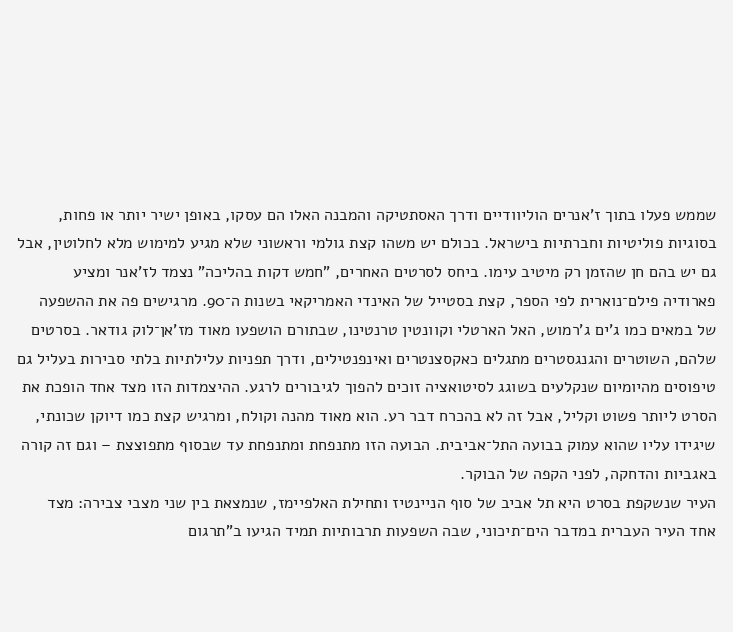שממש פעלו בתוך ז'אנרים הוליוודיים ודרך האסתטיקה והמבנה האלו הם עסקו, באופן ישיר יותר או פחות, בסוגיות פוליטיות וחברתיות בישראל. בכולם יש משהו קצת גולמי וראשוני שלא מגיע למימוש מלא לחלוטין, אבל גם יש בהם חן שהזמן רק מיטיב עימו. ביחס לסרטים האחרים, "חמש דקות בהליכה" נצמד לז'אנר ומציע פארודיה פילם־נוארית לפי הספר, קצת בסטייל של האינדי האמריקאי בשנות ה־90. מרגישים פה את ההשפעה של במאים כמו ג'ים ג'רמוש, האל הארטלי וקוונטין טרנטינו, שבתורם הושפעו מאוד מז'אן־לוק גודאר. בסרטים שלהם, השוטרים והגנגסטרים מתגלים כאקסצנטרים ואינפנטילים, ודרך תפניות עלילתיות בלתי סבירות בעליל גם טיפוסים מהיומיום שנקלעים בשוגג לסיטואציה זוכים להפוך לגיבורים לרגע. ההיצמדות הזו מצד אחד הופכת את הסרט ליותר פשוט וקליל, אבל זה לא בהכרח דבר רע. הוא מאוד מהנה וקולח, ומרגיש קצת כמו דיוקן שכונתי, שיגידו עליו שהוא עמוק בבועה התל־אביבית. הבועה הזו מתנפחת ומתנפחת עד שבסוף מתפוצצת – וגם זה קורה באגביות והדחקה, לפני הקפה של הבוקר.
העיר שנשקפת בסרט היא תל אביב של סוף הניינטיז ותחילת האלפיימז, שנמצאת בין שני מצבי צבירה: מצד אחד העיר העברית במדבר הים־תיכוני, שבה השפעות תרבותיות תמיד הגיעו ב"תרגום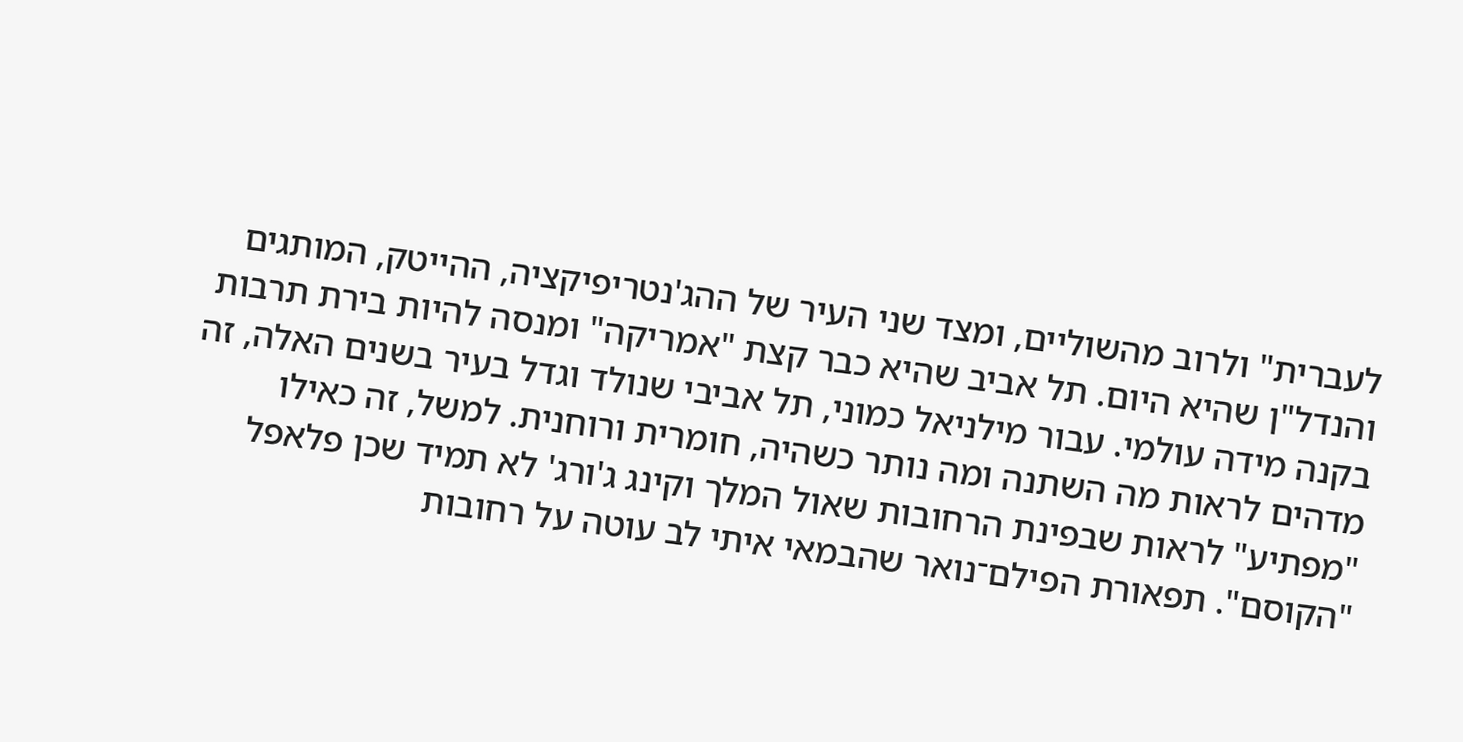לעברית" ולרוב מהשוליים, ומצד שני העיר של ההג'נטריפיקציה, ההייטק, המותגים והנדל"ן שהיא היום. תל אביב שהיא כבר קצת "אמריקה" ומנסה להיות בירת תרבות בקנה מידה עולמי. עבור מילניאל כמוני, תל אביבי שנולד וגדל בעיר בשנים האלה, זה מדהים לראות מה השתנה ומה נותר כשהיה, חומרית ורוחנית. למשל, זה כאילו "מפתיע" לראות שבפינת הרחובות שאול המלך וקינג ג'ורג' לא תמיד שכן פלאפל "הקוסם". תפאורת הפילם־נואר שהבמאי איתי לב עוטה על רחובות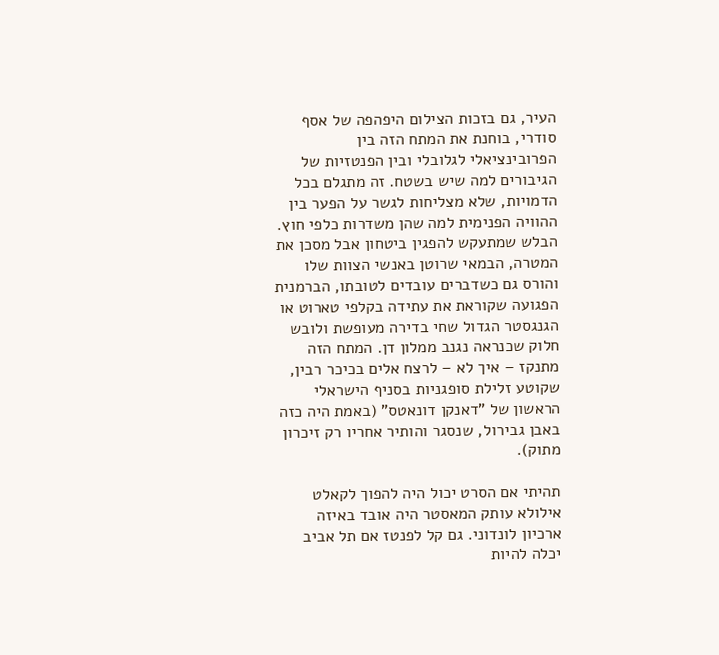העיר, גם בזכות הצילום היפהפה של אסף סודרי, בוחנת את המתח הזה בין הפרובינציאלי לגלובלי ובין הפנטזיות של הגיבורים למה שיש בשטח. זה מתגלם בכל הדמויות, שלא מצליחות לגשר על הפער בין ההוויה הפנימית למה שהן משדרות כלפי חוץ. הבלש שמתעקש להפגין ביטחון אבל מסכן את המטרה, הבמאי שרוטן באנשי הצוות שלו והורס גם כשדברים עובדים לטובתו, הברמנית הפגועה שקוראת את עתידה בקלפי טארוט או הגנגסטר הגדול שחי בדירה מעופשת ולובש חלוק שכנראה נגנב ממלון דן. המתח הזה מתנקז – איך לא – לרצח אלים בכיכר רבין, שקוטע זלילת סופגניות בסניף הישראלי הראשון של "דאנקן דונאטס" (באמת היה כזה באבן גבירול, שנסגר והותיר אחריו רק זיכרון מתוק).

תהיתי אם הסרט יכול היה להפוך לקאלט אילולא עותק המאסטר היה אובד באיזה ארכיון לונדוני. גם קל לפנטז אם תל אביב יכלה להיות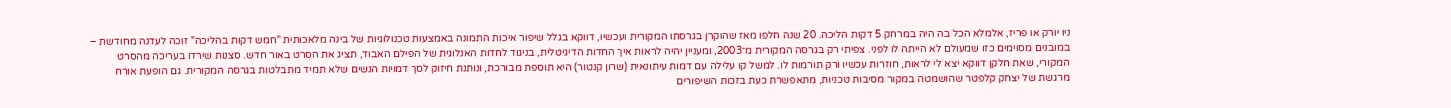ניו יורק או פריז, אלמלא הכל בה היה במרחק 5 דקות הליכה. 20 שנה חלפו מאז שהוקרן בגרסתו המקורית ועכשיו, דווקא בגלל שיפור איכות התמונה באמצעות טכנולוגיות של בינה מלאכותית "חמש דקות בהליכה" זוכה לעדנה מחודשת – במובנים מסוימים כזו שמעולם לא הייתה לו לפני. צפיתי רק בגרסה המקורית מ־2003, ומעניין יהיה לראות איך החדות הדיגיטלית, בניגוד לחדות האנלוגית של הפילם האבוד, תציג את הסרט באור חדש. סצנות שירדו בעריכה מהסרט המקורי, שאת חלקן דווקא יצא לי לראות, חוזרות עכשיו ורק תורמות לו. למשל קו עלילה עם דמות עיתונאית (שרון קנטור) היא תוספת מבורכת, ונותנת חיזוק לסך דמויות הנשים שלא תמיד מתבלטות בגרסה המקורית. גם הופעת אורח מרגשת של יצחק קלפטר שהושמטה במקור מסיבות טכניות, מתאפשרת כעת בזכות השיפורים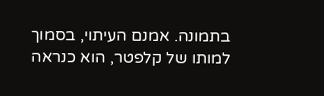בתמונה. אמנם העיתוי, בסמוך למותו של קלפטר, הוא כנראה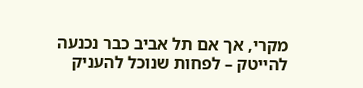מקרי, אך אם תל אביב כבר נכנעה להייטק – לפחות שנוכל להעניק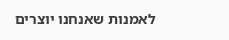לאמנות שאנחנו יוצרים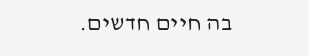בה חיים חדשים.